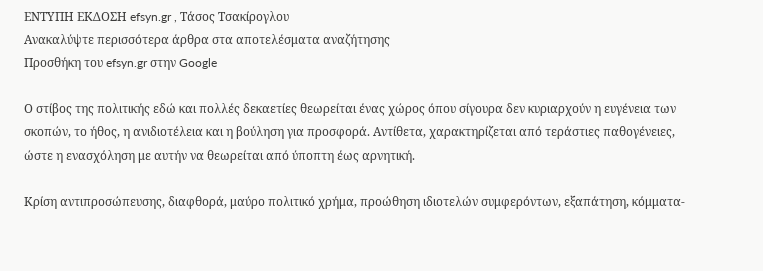ΕΝΤΥΠΗ ΕΚΔΟΣΗ efsyn.gr , Τάσος Τσακίρογλου
Ανακαλύψτε περισσότερα άρθρα στα αποτελέσματα αναζήτησης
Προσθήκη του efsyn.gr στην Google

Ο στίβος της πολιτικής εδώ και πολλές δεκαετίες θεωρείται ένας χώρος όπου σίγουρα δεν κυριαρχούν η ευγένεια των σκοπών, το ήθος, η ανιδιοτέλεια και η βούληση για προσφορά. Αντίθετα, χαρακτηρίζεται από τεράστιες παθογένειες, ώστε η ενασχόληση με αυτήν να θεωρείται από ύποπτη έως αρνητική.

Κρίση αντιπροσώπευσης, διαφθορά, μαύρο πολιτικό χρήμα, προώθηση ιδιοτελών συμφερόντων, εξαπάτηση, κόμματα-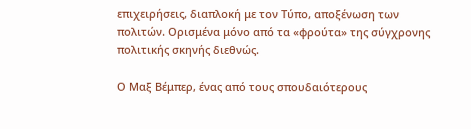επιχειρήσεις, διαπλοκή με τον Τύπο, αποξένωση των πολιτών. Ορισμένα μόνο από τα «φρούτα» της σύγχρονης πολιτικής σκηνής διεθνώς.

Ο Μαξ Βέμπερ, ένας από τους σπουδαιότερους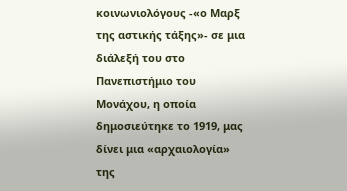κοινωνιολόγους -«ο Μαρξ της αστικής τάξης»- σε μια διάλεξή του στο Πανεπιστήμιο του Μονάχου, η οποία δημοσιεύτηκε το 1919, μας δίνει μια «αρχαιολογία» της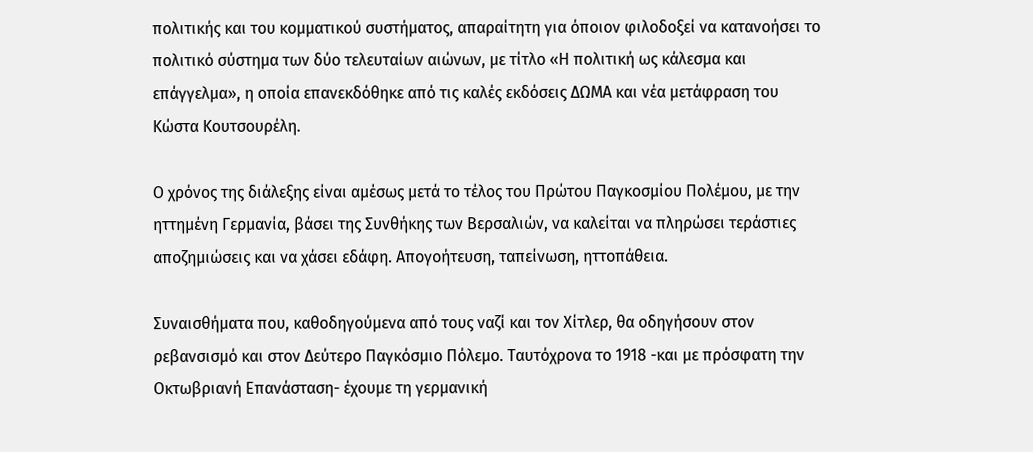πολιτικής και του κομματικού συστήματος, απαραίτητη για όποιον φιλοδοξεί να κατανοήσει το πολιτικό σύστημα των δύο τελευταίων αιώνων, με τίτλο «Η πολιτική ως κάλεσμα και επάγγελμα», η οποία επανεκδόθηκε από τις καλές εκδόσεις ΔΩΜΑ και νέα μετάφραση του Κώστα Κουτσουρέλη.

Ο χρόνος της διάλεξης είναι αμέσως μετά το τέλος του Πρώτου Παγκοσμίου Πολέμου, με την ηττημένη Γερμανία, βάσει της Συνθήκης των Βερσαλιών, να καλείται να πληρώσει τεράστιες αποζημιώσεις και να χάσει εδάφη. Απογοήτευση, ταπείνωση, ηττοπάθεια.

Συναισθήματα που, καθοδηγούμενα από τους ναζί και τον Χίτλερ, θα οδηγήσουν στον ρεβανσισμό και στον Δεύτερο Παγκόσμιο Πόλεμο. Ταυτόχρονα το 1918 -και με πρόσφατη την Οκτωβριανή Επανάσταση- έχουμε τη γερμανική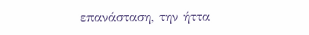επανάσταση, την ήττα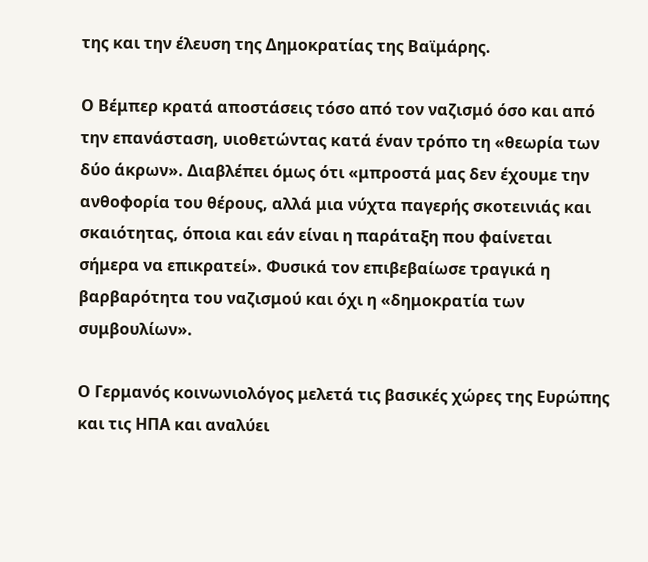της και την έλευση της Δημοκρατίας της Βαϊμάρης.

Ο Βέμπερ κρατά αποστάσεις τόσο από τον ναζισμό όσο και από την επανάσταση, υιοθετώντας κατά έναν τρόπο τη «θεωρία των δύο άκρων». Διαβλέπει όμως ότι «μπροστά μας δεν έχουμε την ανθοφορία του θέρους, αλλά μια νύχτα παγερής σκοτεινιάς και σκαιότητας, όποια και εάν είναι η παράταξη που φαίνεται σήμερα να επικρατεί». Φυσικά τον επιβεβαίωσε τραγικά η βαρβαρότητα του ναζισμού και όχι η «δημοκρατία των συμβουλίων».

Ο Γερμανός κοινωνιολόγος μελετά τις βασικές χώρες της Ευρώπης και τις ΗΠΑ και αναλύει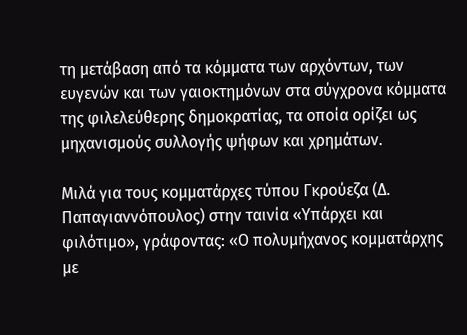τη μετάβαση από τα κόμματα των αρχόντων, των ευγενών και των γαιοκτημόνων στα σύγχρονα κόμματα της φιλελεύθερης δημοκρατίας, τα οποία ορίζει ως μηχανισμούς συλλογής ψήφων και χρημάτων.

Μιλά για τους κομματάρχες τύπου Γκρούεζα (Δ. Παπαγιαννόπουλος) στην ταινία «Υπάρχει και φιλότιμο», γράφοντας: «Ο πολυμήχανος κομματάρχης με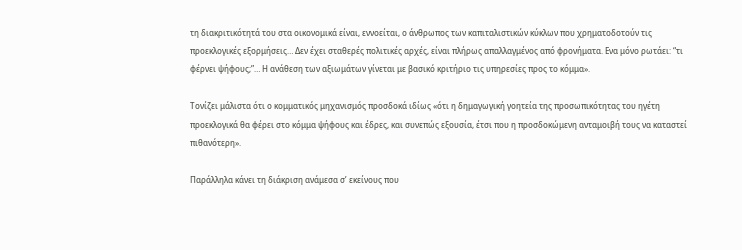τη διακριτικότητά του στα οικονομικά είναι, εννοείται, ο άνθρωπος των καπιταλιστικών κύκλων που χρηματοδοτούν τις προεκλογικές εξορμήσεις… Δεν έχει σταθερές πολιτικές αρχές, είναι πλήρως απαλλαγμένος από φρονήματα. Ενα μόνο ρωτάει: “τι φέρνει ψήφους;”… Η ανάθεση των αξιωμάτων γίνεται με βασικό κριτήριο τις υπηρεσίες προς το κόμμα».

Τονίζει μάλιστα ότι ο κομματικός μηχανισμός προσδοκά ιδίως «ότι η δημαγωγική γοητεία της προσωπικότητας του ηγέτη προεκλογικά θα φέρει στο κόμμα ψήφους και έδρες, και συνεπώς εξουσία, έτσι που η προσδοκώμενη ανταμοιβή τους να καταστεί πιθανότερη».

Παράλληλα κάνει τη διάκριση ανάμεσα σ’ εκείνους που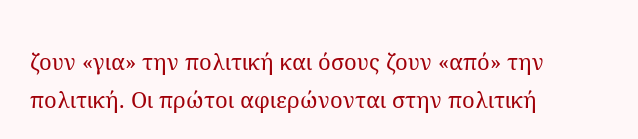ζουν «για» την πολιτική και όσους ζουν «από» την πολιτική. Οι πρώτοι αφιερώνονται στην πολιτική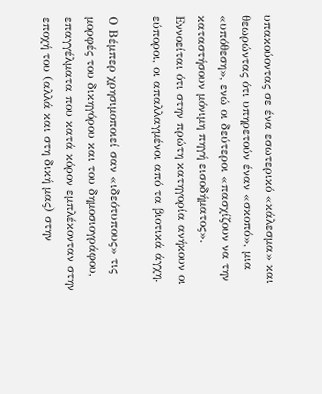υπακούοντας σε ένα εσωτερικό «κάλεσμα» και θεωρώντας ότι υπηρετούν έναν «σκοπό», μια «υπόθεση», ενώ οι δεύτεροι «πασχίζουν να την καταστήσουν μόνιμη πηγή εισοδήματος». Εννοείται ότι στην πρώτη κατηγορία ανήκουν οι εύποροι, οι απαλλαγμένοι από τα βιοτικά άγχη.

Ο Βέμπερ χρησιμοποιεί σαν «ιδεότυπους» τις μορφές του δικηγόρου και του δημοσιογράφου, επαγγέλματα που κατά κόρον εμπλέκονταν στην εποχή του (αλλά και στη δική μας) στην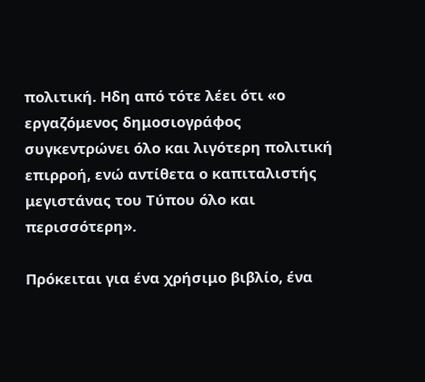πολιτική. Ηδη από τότε λέει ότι «ο εργαζόμενος δημοσιογράφος συγκεντρώνει όλο και λιγότερη πολιτική επιρροή, ενώ αντίθετα ο καπιταλιστής μεγιστάνας του Τύπου όλο και περισσότερη».

Πρόκειται για ένα χρήσιμο βιβλίο, ένα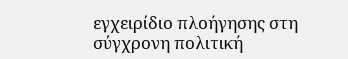εγχειρίδιο πλοήγησης στη σύγχρονη πολιτική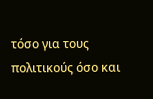τόσο για τους πολιτικούς όσο και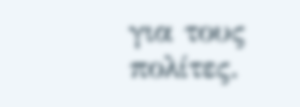για τους πολίτες.